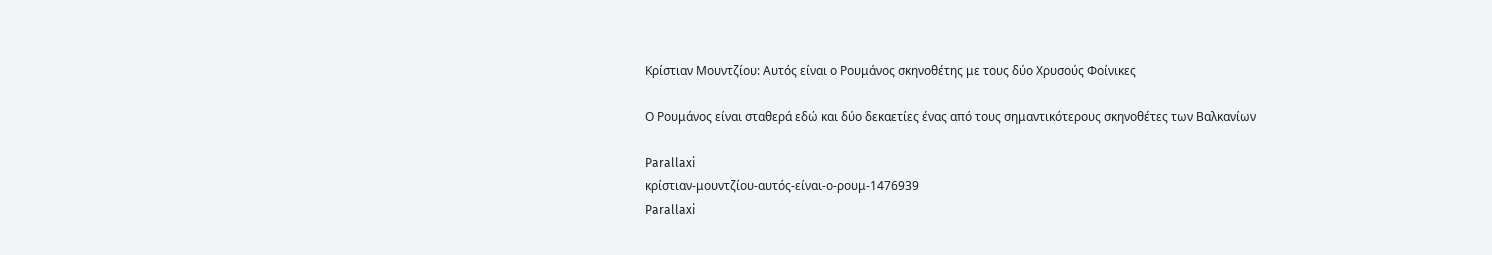Κρίστιαν Μουντζίου: Αυτός είναι ο Ρουμάνος σκηνοθέτης με τους δύο Χρυσούς Φοίνικες

Ο Ρουμάνος είναι σταθερά εδώ και δύο δεκαετίες ένας από τους σημαντικότερους σκηνοθέτες των Βαλκανίων

Parallaxi
κρίστιαν-μουντζίου-αυτός-είναι-ο-ρουμ-1476939
Parallaxi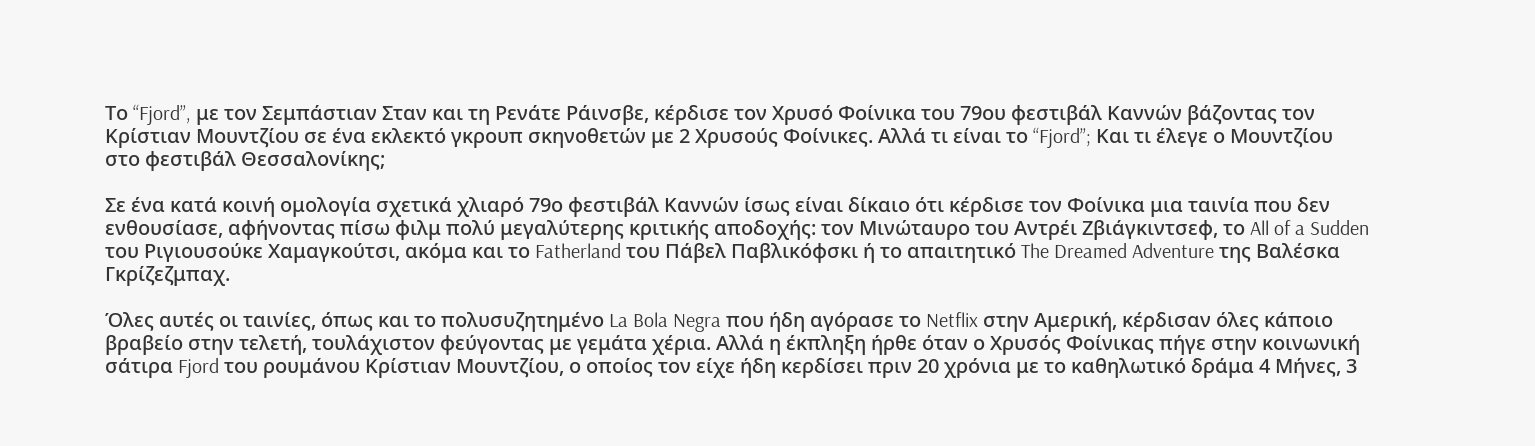Το “Fjord”, με τον Σεμπάστιαν Σταν και τη Ρενάτε Ράινσβε, κέρδισε τον Χρυσό Φοίνικα του 79ου φεστιβάλ Καννών βάζοντας τον Κρίστιαν Μουντζίου σε ένα εκλεκτό γκρουπ σκηνοθετών με 2 Χρυσούς Φοίνικες. Αλλά τι είναι το “Fjord”; Και τι έλεγε ο Μουντζίου στο φεστιβάλ Θεσσαλονίκης;

Σε ένα κατά κοινή ομολογία σχετικά χλιαρό 79ο φεστιβάλ Καννών ίσως είναι δίκαιο ότι κέρδισε τον Φοίνικα μια ταινία που δεν ενθουσίασε, αφήνοντας πίσω φιλμ πολύ μεγαλύτερης κριτικής αποδοχής: τον Μινώταυρο του Αντρέι Ζβιάγκιντσεφ, το All of a Sudden του Ριγιουσούκε Χαμαγκούτσι, ακόμα και το Fatherland του Πάβελ Παβλικόφσκι ή το απαιτητικό The Dreamed Adventure της Βαλέσκα Γκρίζεζμπαχ.

Όλες αυτές οι ταινίες, όπως και το πολυσυζητημένο La Bola Negra που ήδη αγόρασε το Netflix στην Αμερική, κέρδισαν όλες κάποιο βραβείο στην τελετή, τουλάχιστον φεύγοντας με γεμάτα χέρια. Αλλά η έκπληξη ήρθε όταν ο Χρυσός Φοίνικας πήγε στην κοινωνική σάτιρα Fjord του ρουμάνου Κρίστιαν Μουντζίου, ο οποίος τον είχε ήδη κερδίσει πριν 20 χρόνια με το καθηλωτικό δράμα 4 Μήνες, 3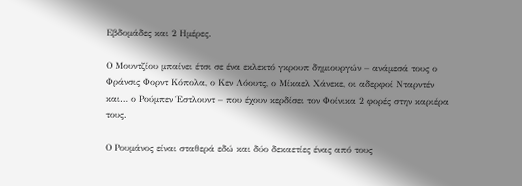Εβδομάδες και 2 Ημέρες.

Ο Μουντζίου μπαίνει έτσι σε ένα εκλεκτό γκρουπ δημιουργών – ανάμεσά τους ο Φράνσις Φορντ Κόπολα, ο Κεν Λόουτς, ο Μίκαελ Χάνεκε, οι αδερφοί Νταρντέν και… ο Ρούμπεν Έστλουντ – που έχουν κερδίσει τον Φοίνικα 2 φορές στην καριέρα τους.

Ο Ρουμάνος είναι σταθερά εδώ και δύο δεκαετίες ένας από τους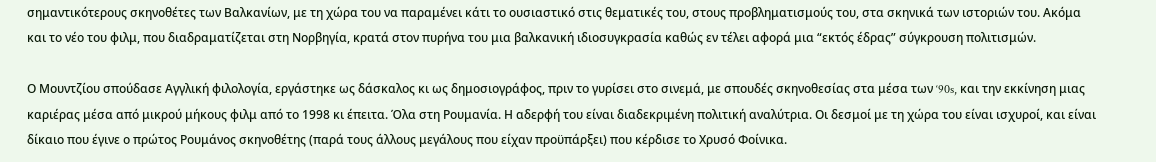σημαντικότερους σκηνοθέτες των Βαλκανίων, με τη χώρα του να παραμένει κάτι το ουσιαστικό στις θεματικές του, στους προβληματισμούς του, στα σκηνικά των ιστοριών του. Ακόμα και το νέο του φιλμ, που διαδραματίζεται στη Νορβηγία, κρατά στον πυρήνα του μια βαλκανική ιδιοσυγκρασία καθώς εν τέλει αφορά μια “εκτός έδρας” σύγκρουση πολιτισμών.

Ο Μουντζίου σπούδασε Αγγλική φιλολογία, εργάστηκε ως δάσκαλος κι ως δημοσιογράφος, πριν το γυρίσει στο σινεμά, με σπουδές σκηνοθεσίας στα μέσα των ‘90s, και την εκκίνηση μιας καριέρας μέσα από μικρού μήκους φιλμ από το 1998 κι έπειτα. Όλα στη Ρουμανία. Η αδερφή του είναι διαδεκριμένη πολιτική αναλύτρια. Οι δεσμοί με τη χώρα του είναι ισχυροί, και είναι δίκαιο που έγινε ο πρώτος Ρουμάνος σκηνοθέτης (παρά τους άλλους μεγάλους που είχαν προϋπάρξει) που κέρδισε το Χρυσό Φοίνικα.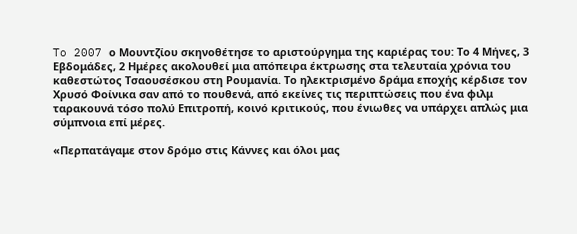To 2007 ο Μουντζίου σκηνοθέτησε το αριστούργημα της καριέρας του: Το 4 Μήνες, 3 Εβδομάδες, 2 Ημέρες ακολουθεί μια απόπειρα έκτρωσης στα τελευταία χρόνια του καθεστώτος Τσαουσέσκου στη Ρουμανία. Το ηλεκτρισμένο δράμα εποχής κέρδισε τον Χρυσό Φοίνικα σαν από το πουθενά, από εκείνες τις περιπτώσεις που ένα φιλμ ταρακουνά τόσο πολύ Επιτροπή, κοινό κριτικούς, που ένιωθες να υπάρχει απλώς μια σύμπνοια επί μέρες.

«Περπατάγαμε στον δρόμο στις Κάννες και όλοι μας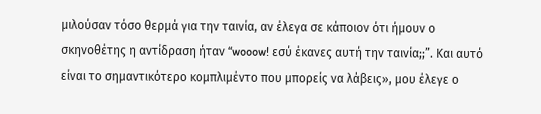μιλούσαν τόσο θερμά για την ταινία, αν έλεγα σε κάποιον ότι ήμουν ο σκηνοθέτης η αντίδραση ήταν “wooow! εσύ έκανες αυτή την ταινία;;”. Και αυτό είναι το σημαντικότερο κομπλιμέντο που μπορείς να λάβεις», μου έλεγε ο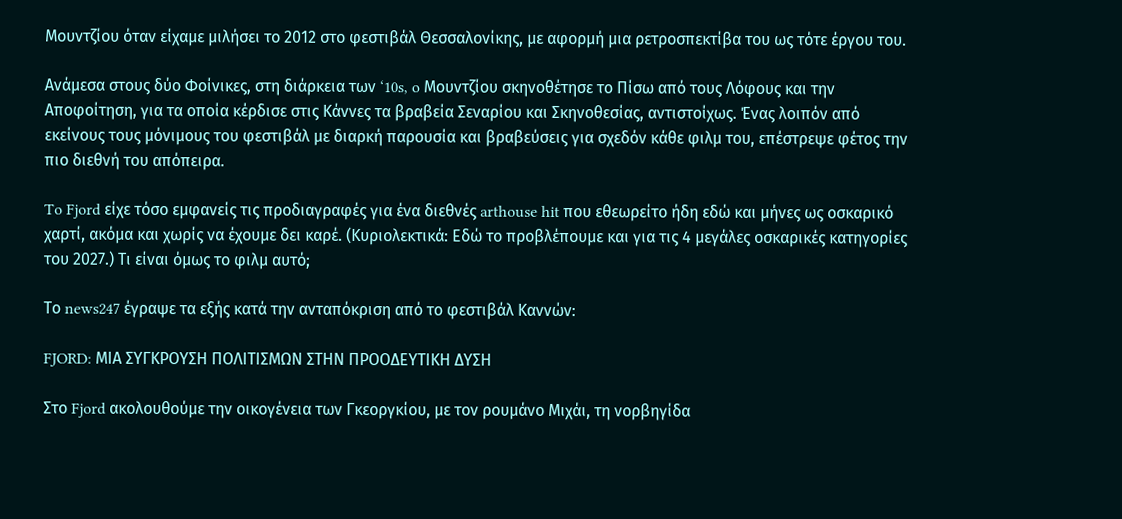Μουντζίου όταν είχαμε μιλήσει το 2012 στο φεστιβάλ Θεσσαλονίκης, με αφορμή μια ρετροσπεκτίβα του ως τότε έργου του.

Ανάμεσα στους δύο Φοίνικες, στη διάρκεια των ‘10s, o Μουντζίου σκηνοθέτησε το Πίσω από τους Λόφους και την Αποφοίτηση, για τα οποία κέρδισε στις Κάννες τα βραβεία Σεναρίου και Σκηνοθεσίας, αντιστοίχως. Ένας λοιπόν από εκείνους τους μόνιμους του φεστιβάλ με διαρκή παρουσία και βραβεύσεις για σχεδόν κάθε φιλμ του, επέστρεψε φέτος την πιο διεθνή του απόπειρα.

To Fjord είχε τόσο εμφανείς τις προδιαγραφές για ένα διεθνές arthouse hit που εθεωρείτο ήδη εδώ και μήνες ως οσκαρικό χαρτί, ακόμα και χωρίς να έχουμε δει καρέ. (Κυριολεκτικά: Εδώ το προβλέπουμε και για τις 4 μεγάλες οσκαρικές κατηγορίες του 2027.) Τι είναι όμως το φιλμ αυτό;

Το news247 έγραψε τα εξής κατά την ανταπόκριση από το φεστιβάλ Καννών:

FJORD: ΜΙΑ ΣΥΓΚΡΟΥΣΗ ΠΟΛΙΤΙΣΜΩΝ ΣΤΗΝ ΠΡΟΟΔΕΥΤΙΚΗ ΔΥΣΗ

Στο Fjord ακολουθούμε την οικογένεια των Γκεοργκίου, με τον ρουμάνο Μιχάι, τη νορβηγίδα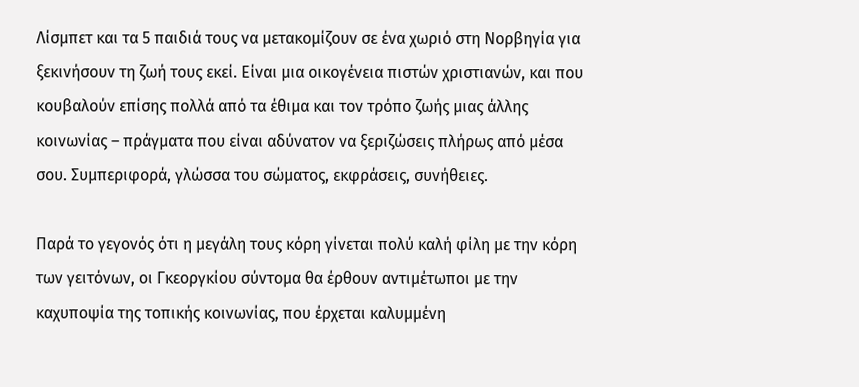Λίσμπετ και τα 5 παιδιά τους να μετακομίζουν σε ένα χωριό στη Νορβηγία για ξεκινήσουν τη ζωή τους εκεί. Είναι μια οικογένεια πιστών χριστιανών, και που κουβαλούν επίσης πολλά από τα έθιμα και τον τρόπο ζωής μιας άλλης κοινωνίας – πράγματα που είναι αδύνατον να ξεριζώσεις πλήρως από μέσα σου. Συμπεριφορά, γλώσσα του σώματος, εκφράσεις, συνήθειες.

Παρά το γεγονός ότι η μεγάλη τους κόρη γίνεται πολύ καλή φίλη με την κόρη των γειτόνων, οι Γκεοργκίου σύντομα θα έρθουν αντιμέτωποι με την καχυποψία της τοπικής κοινωνίας, που έρχεται καλυμμένη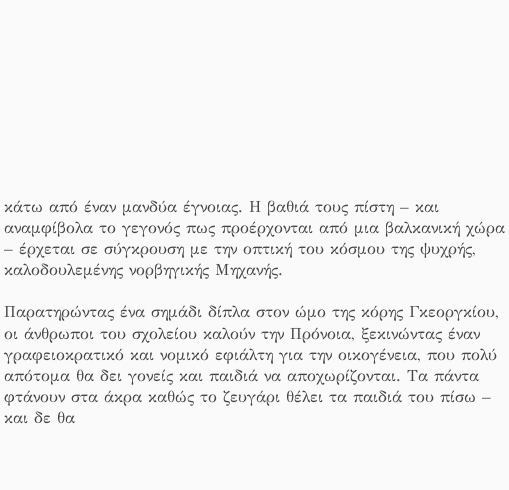κάτω από έναν μανδύα έγνοιας. Η βαθιά τους πίστη – και αναμφίβολα το γεγονός πως προέρχονται από μια βαλκανική χώρα – έρχεται σε σύγκρουση με την οπτική του κόσμου της ψυχρής, καλοδουλεμένης νορβηγικής Μηχανής.

Παρατηρώντας ένα σημάδι δίπλα στον ώμο της κόρης Γκεοργκίου, οι άνθρωποι του σχολείου καλούν την Πρόνοια, ξεκινώντας έναν γραφειοκρατικό και νομικό εφιάλτη για την οικογένεια, που πολύ απότομα θα δει γονείς και παιδιά να αποχωρίζονται. Τα πάντα φτάνουν στα άκρα καθώς το ζευγάρι θέλει τα παιδιά του πίσω – και δε θα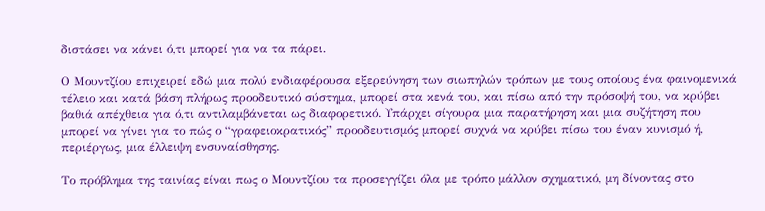διστάσει να κάνει ό,τι μπορεί για να τα πάρει.

Ο Μουντζίου επιχειρεί εδώ μια πολύ ενδιαφέρουσα εξερεύνηση των σιωπηλών τρόπων με τους οποίους ένα φαινομενικά τέλειο και κατά βάση πλήρως προοδευτικό σύστημα, μπορεί στα κενά του, και πίσω από την πρόσοψή του, να κρύβει βαθιά απέχθεια για ό,τι αντιλαμβάνεται ως διαφορετικό. Υπάρχει σίγουρα μια παρατήρηση και μια συζήτηση που μπορεί να γίνει για το πώς ο “γραφειοκρατικός” προοδευτισμός μπορεί συχνά να κρύβει πίσω του έναν κυνισμό ή, περιέργως, μια έλλειψη ενσυναίσθησης.

Το πρόβλημα της ταινίας είναι πως ο Μουντζίου τα προσεγγίζει όλα με τρόπο μάλλον σχηματικό, μη δίνοντας στο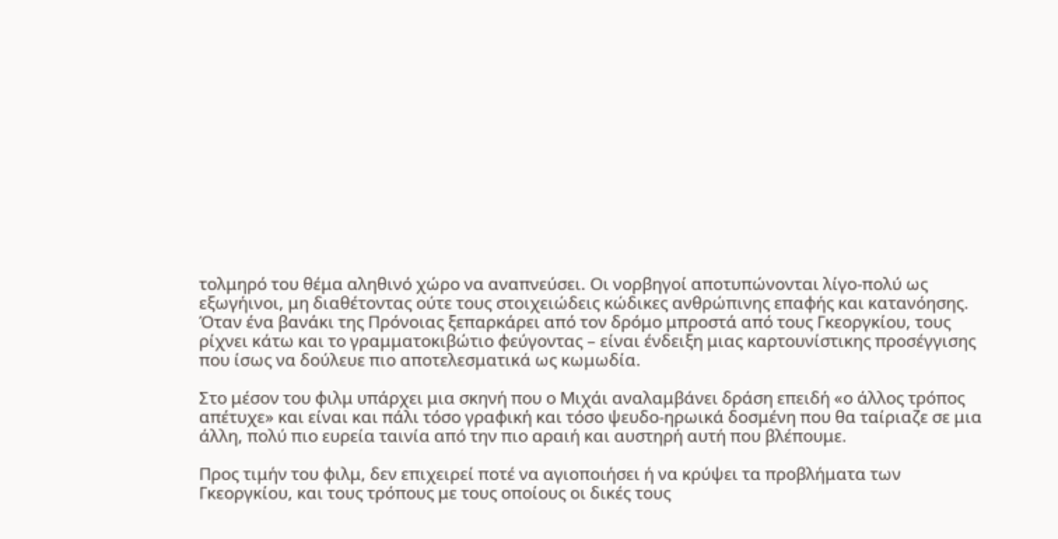τολμηρό του θέμα αληθινό χώρο να αναπνεύσει. Οι νορβηγοί αποτυπώνονται λίγο-πολύ ως εξωγήινοι, μη διαθέτοντας ούτε τους στοιχειώδεις κώδικες ανθρώπινης επαφής και κατανόησης. Όταν ένα βανάκι της Πρόνοιας ξεπαρκάρει από τον δρόμο μπροστά από τους Γκεοργκίου, τους ρίχνει κάτω και το γραμματοκιβώτιο φεύγοντας – είναι ένδειξη μιας καρτουνίστικης προσέγγισης που ίσως να δούλευε πιο αποτελεσματικά ως κωμωδία.

Στο μέσον του φιλμ υπάρχει μια σκηνή που ο Μιχάι αναλαμβάνει δράση επειδή «ο άλλος τρόπος απέτυχε» και είναι και πάλι τόσο γραφική και τόσο ψευδο-ηρωικά δοσμένη που θα ταίριαζε σε μια άλλη, πολύ πιο ευρεία ταινία από την πιο αραιή και αυστηρή αυτή που βλέπουμε.

Προς τιμήν του φιλμ, δεν επιχειρεί ποτέ να αγιοποιήσει ή να κρύψει τα προβλήματα των Γκεοργκίου, και τους τρόπους με τους οποίους οι δικές τους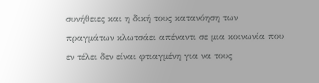συνήθειες και η δική τους κατανόηση των πραγμάτων κλωτσάει απέναντι σε μια κοινωνία που εν τέλει δεν είναι φτιαγμένη για να τους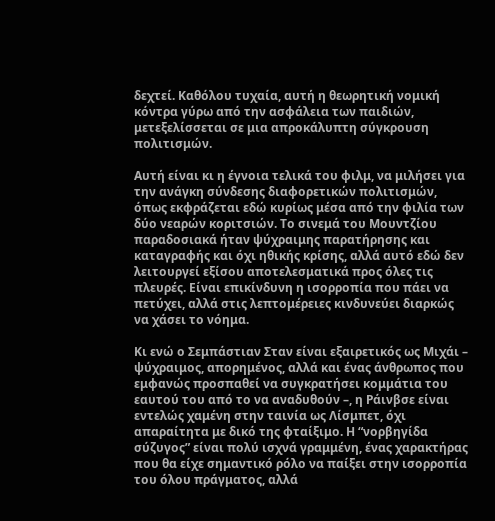δεχτεί. Καθόλου τυχαία, αυτή η θεωρητική νομική κόντρα γύρω από την ασφάλεια των παιδιών, μετεξελίσσεται σε μια απροκάλυπτη σύγκρουση πολιτισμών.

Αυτή είναι κι η έγνοια τελικά του φιλμ, να μιλήσει για την ανάγκη σύνδεσης διαφορετικών πολιτισμών, όπως εκφράζεται εδώ κυρίως μέσα από την φιλία των δύο νεαρών κοριτσιών. Το σινεμά του Μουντζίου παραδοσιακά ήταν ψύχραιμης παρατήρησης και καταγραφής και όχι ηθικής κρίσης, αλλά αυτό εδώ δεν λειτουργεί εξίσου αποτελεσματικά προς όλες τις πλευρές. Είναι επικίνδυνη η ισορροπία που πάει να πετύχει, αλλά στις λεπτομέρειες κινδυνεύει διαρκώς να χάσει το νόημα.

Κι ενώ ο Σεμπάστιαν Σταν είναι εξαιρετικός ως Μιχάι – ψύχραιμος, απορημένος, αλλά και ένας άνθρωπος που εμφανώς προσπαθεί να συγκρατήσει κομμάτια του εαυτού του από το να αναδυθούν –, η Ράινβσε είναι εντελώς χαμένη στην ταινία ως Λίσμπετ, όχι απαραίτητα με δικό της φταίξιμο. Η “νορβηγίδα σύζυγος” είναι πολύ ισχνά γραμμένη, ένας χαρακτήρας που θα είχε σημαντικό ρόλο να παίξει στην ισορροπία του όλου πράγματος, αλλά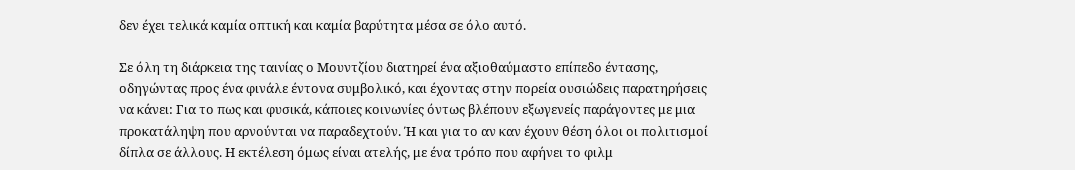δεν έχει τελικά καμία οπτική και καμία βαρύτητα μέσα σε όλο αυτό.

Σε όλη τη διάρκεια της ταινίας ο Μουντζίου διατηρεί ένα αξιοθαύμαστο επίπεδο έντασης, οδηγώντας προς ένα φινάλε έντονα συμβολικό, και έχοντας στην πορεία ουσιώδεις παρατηρήσεις να κάνει: Για το πως και φυσικά, κάποιες κοινωνίες όντως βλέπουν εξωγενείς παράγοντες με μια προκατάληψη που αρνούνται να παραδεχτούν. Ή και για το αν καν έχουν θέση όλοι οι πολιτισμοί δίπλα σε άλλους. Η εκτέλεση όμως είναι ατελής, με ένα τρόπο που αφήνει το φιλμ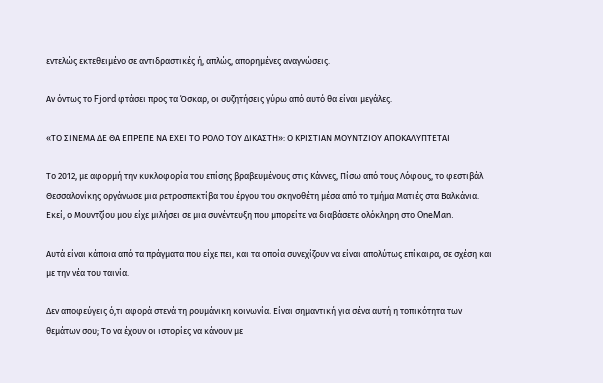εντελώς εκτεθειμένο σε αντιδραστικές ή, απλώς, απορημένες αναγνώσεις.

Αν όντως το Fjord φτάσει προς τα Όσκαρ, οι συζητήσεις γύρω από αυτό θα είναι μεγάλες.

«ΤΟ ΣΙΝΕΜΑ ΔΕ ΘΑ ΕΠΡΕΠΕ ΝΑ ΕΧΕΙ ΤΟ ΡΟΛΟ ΤΟΥ ΔΙΚΑΣΤΗ»: Ο ΚΡΙΣΤΙΑΝ ΜΟΥΝΤΖΙΟΥ ΑΠΟΚΑΛΥΠΤΕΤΑΙ

Το 2012, με αφορμή την κυκλοφορία του επίσης βραβευμένους στις Κάννες, Πίσω από τους Λόφους, το φεστιβάλ Θεσσαλονίκης οργάνωσε μια ρετροσπεκτίβα του έργου του σκηνοθέτη μέσα από το τμήμα Ματιές στα Βαλκάνια. Εκεί, ο Μουντζίου μου είχε μιλήσει σε μια συνέντευξη που μπορείτε να διαβάσετε ολόκληρη στο OneMan.

Αυτά είναι κάποια από τα πράγματα που είχε πει, και τα οποία συνεχίζουν να είναι απολύτως επίκαιρα, σε σχέση και με την νέα του ταινία.

Δεν αποφεύγεις ό,τι αφορά στενά τη ρουμάνικη κοινωνία. Είναι σημαντική για σένα αυτή η τοπικότητα των θεμάτων σου; Το να έχουν οι ιστορίες να κάνουν με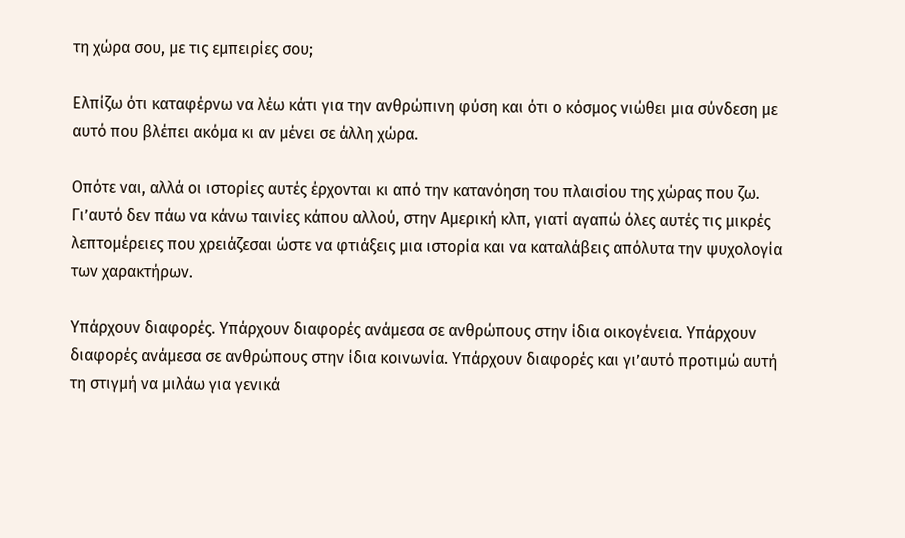τη χώρα σου, με τις εμπειρίες σου;

Ελπίζω ότι καταφέρνω να λέω κάτι για την ανθρώπινη φύση και ότι ο κόσμος νιώθει μια σύνδεση με αυτό που βλέπει ακόμα κι αν μένει σε άλλη χώρα.

Οπότε ναι, αλλά οι ιστορίες αυτές έρχονται κι από την κατανόηση του πλαισίου της χώρας που ζω. Γι’αυτό δεν πάω να κάνω ταινίες κάπου αλλού, στην Αμερική κλπ, γιατί αγαπώ όλες αυτές τις μικρές λεπτομέρειες που χρειάζεσαι ώστε να φτιάξεις μια ιστορία και να καταλάβεις απόλυτα την ψυχολογία των χαρακτήρων.

Υπάρχουν διαφορές. Υπάρχουν διαφορές ανάμεσα σε ανθρώπους στην ίδια οικογένεια. Υπάρχουν διαφορές ανάμεσα σε ανθρώπους στην ίδια κοινωνία. Υπάρχουν διαφορές και γι’αυτό προτιμώ αυτή τη στιγμή να μιλάω για γενικά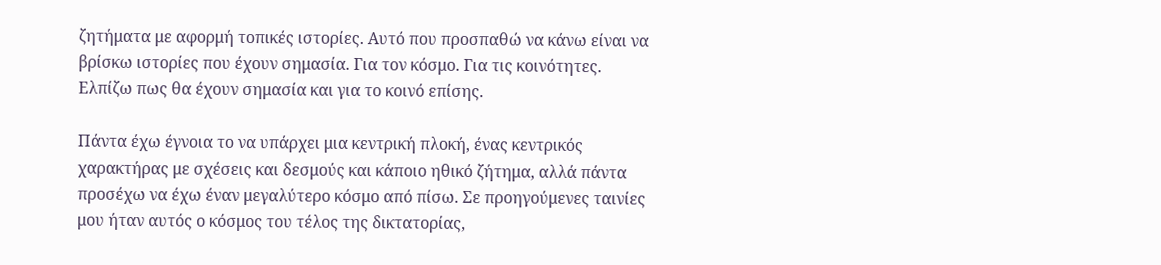ζητήματα με αφορμή τοπικές ιστορίες. Αυτό που προσπαθώ να κάνω είναι να βρίσκω ιστορίες που έχουν σημασία. Για τον κόσμο. Για τις κοινότητες. Ελπίζω πως θα έχουν σημασία και για το κοινό επίσης.

Πάντα έχω έγνοια το να υπάρχει μια κεντρική πλοκή, ένας κεντρικός χαρακτήρας με σχέσεις και δεσμούς και κάποιο ηθικό ζήτημα, αλλά πάντα προσέχω να έχω έναν μεγαλύτερο κόσμο από πίσω. Σε προηγούμενες ταινίες μου ήταν αυτός ο κόσμος του τέλος της δικτατορίας,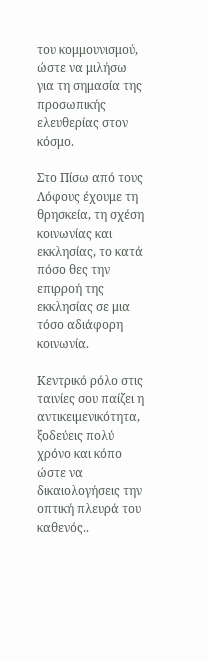του κομμουνισμού, ώστε να μιλήσω για τη σημασία της προσωπικής ελευθερίας στον κόσμο.

Στο Πίσω από τους Λόφους έχουμε τη θρησκεία, τη σχέση κοινωνίας και εκκλησίας, το κατά πόσο θες την επιρροή της εκκλησίας σε μια τόσο αδιάφορη κοινωνία.

Κεντρικό ρόλο στις ταινίες σου παίζει η αντικειμενικότητα, ξοδεύεις πολύ χρόνο και κόπο ώστε να δικαιολογήσεις την οπτική πλευρά του καθενός..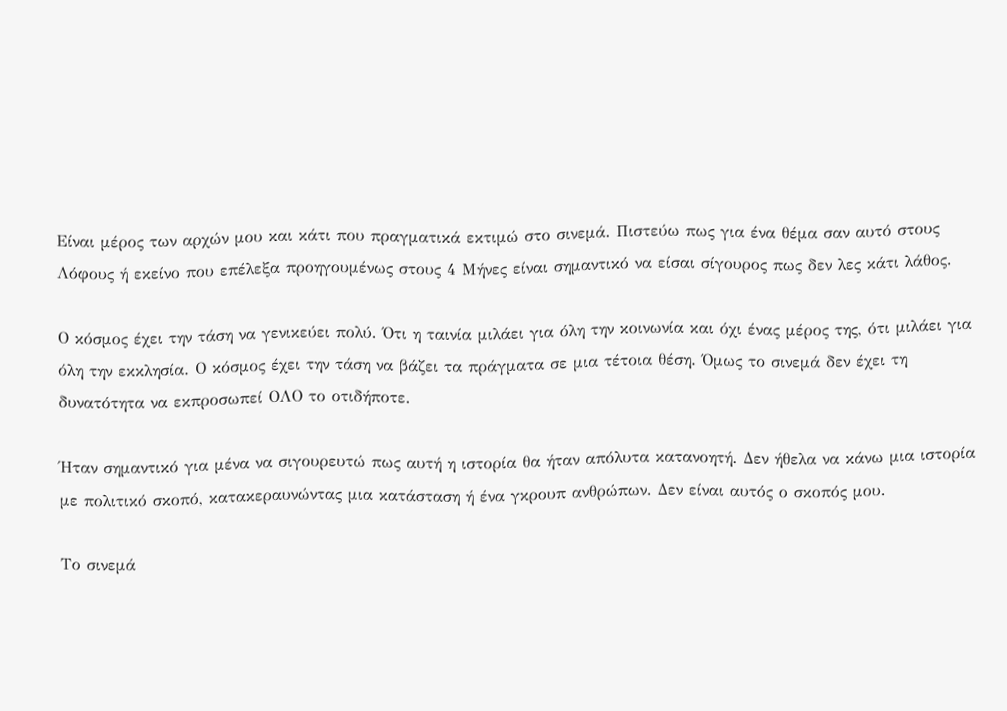Είναι μέρος των αρχών μου και κάτι που πραγματικά εκτιμώ στο σινεμά. Πιστεύω πως για ένα θέμα σαν αυτό στους Λόφους ή εκείνο που επέλεξα προηγουμένως στους 4 Μήνες είναι σημαντικό να είσαι σίγουρος πως δεν λες κάτι λάθος.

Ο κόσμος έχει την τάση να γενικεύει πολύ. Ότι η ταινία μιλάει για όλη την κοινωνία και όχι ένας μέρος της, ότι μιλάει για όλη την εκκλησία. Ο κόσμος έχει την τάση να βάζει τα πράγματα σε μια τέτοια θέση. Όμως το σινεμά δεν έχει τη δυνατότητα να εκπροσωπεί ΟΛΟ το οτιδήποτε.

Ήταν σημαντικό για μένα να σιγουρευτώ πως αυτή η ιστορία θα ήταν απόλυτα κατανοητή. Δεν ήθελα να κάνω μια ιστορία με πολιτικό σκοπό, κατακεραυνώντας μια κατάσταση ή ένα γκρουπ ανθρώπων. Δεν είναι αυτός ο σκοπός μου.

Το σινεμά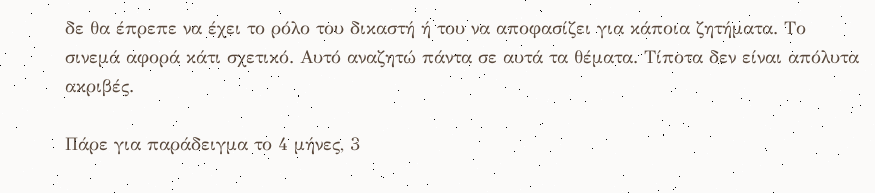δε θα έπρεπε να έχει το ρόλο του δικαστή ή του να αποφασίζει για κάποια ζητήματα. Το σινεμά αφορά κάτι σχετικό. Αυτό αναζητώ πάντα σε αυτά τα θέματα. Τίποτα δεν είναι απόλυτα ακριβές.

Πάρε για παράδειγμα το 4 μήνες, 3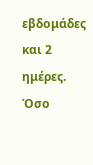εβδομάδες και 2 ημέρες. Όσο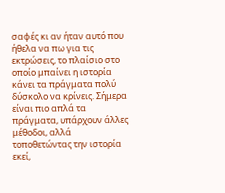σαφές κι αν ήταν αυτό που ήθελα να πω για τις εκτρώσεις, το πλαίσιο στο οποίο μπαίνει η ιστορία κάνει τα πράγματα πολύ δύσκολο να κρίνεις. Σήμερα είναι πιο απλά τα πράγματα, υπάρχουν άλλες μέθοδοι, αλλά τοποθετώντας την ιστορία εκεί,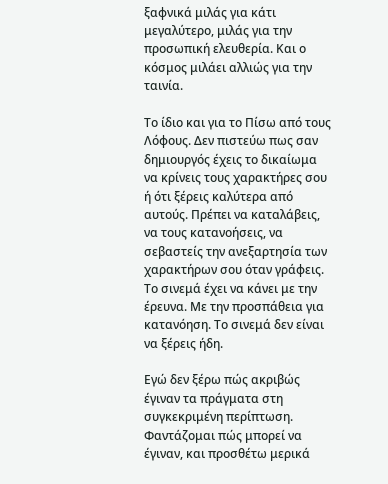ξαφνικά μιλάς για κάτι μεγαλύτερο, μιλάς για την προσωπική ελευθερία. Και ο κόσμος μιλάει αλλιώς για την ταινία.

Το ίδιο και για το Πίσω από τους Λόφους. Δεν πιστεύω πως σαν δημιουργός έχεις το δικαίωμα να κρίνεις τους χαρακτήρες σου ή ότι ξέρεις καλύτερα από αυτούς. Πρέπει να καταλάβεις, να τους κατανοήσεις, να σεβαστείς την ανεξαρτησία των χαρακτήρων σου όταν γράφεις. Το σινεμά έχει να κάνει με την έρευνα. Με την προσπάθεια για κατανόηση. Το σινεμά δεν είναι να ξέρεις ήδη.

Εγώ δεν ξέρω πώς ακριβώς έγιναν τα πράγματα στη συγκεκριμένη περίπτωση. Φαντάζομαι πώς μπορεί να έγιναν, και προσθέτω μερικά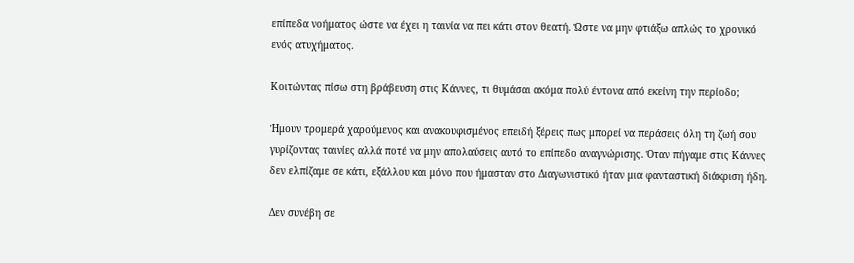επίπεδα νοήματος ώστε να έχει η ταινία να πει κάτι στον θεατή. Ώστε να μην φτιάξω απλώς το χρονικό ενός ατυχήματος.

Κοιτώντας πίσω στη βράβευση στις Κάννες, τι θυμάσαι ακόμα πολύ έντονα από εκείνη την περίοδο;

Ήμουν τρομερά χαρούμενος και ανακουφισμένος επειδή ξέρεις πως μπορεί να περάσεις όλη τη ζωή σου γυρίζοντας ταινίες αλλά ποτέ να μην απολαύσεις αυτό το επίπεδο αναγνώρισης. Όταν πήγαμε στις Κάννες δεν ελπίζαμε σε κάτι, εξάλλου και μόνο που ήμασταν στο Διαγωνιστικό ήταν μια φανταστική διάκριση ήδη.

Δεν συνέβη σε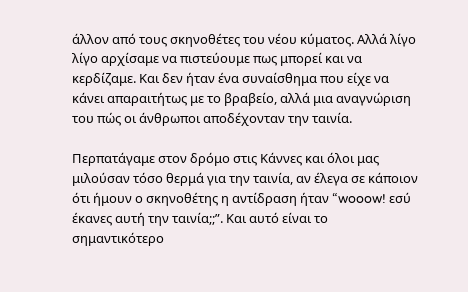άλλον από τους σκηνοθέτες του νέου κύματος. Αλλά λίγο λίγο αρχίσαμε να πιστεύουμε πως μπορεί και να κερδίζαμε. Και δεν ήταν ένα συναίσθημα που είχε να κάνει απαραιτήτως με το βραβείο, αλλά μια αναγνώριση του πώς οι άνθρωποι αποδέχονταν την ταινία.

Περπατάγαμε στον δρόμο στις Κάννες και όλοι μας μιλούσαν τόσο θερμά για την ταινία, αν έλεγα σε κάποιον ότι ήμουν ο σκηνοθέτης η αντίδραση ήταν “wooow! εσύ έκανες αυτή την ταινία;;”. Και αυτό είναι το σημαντικότερο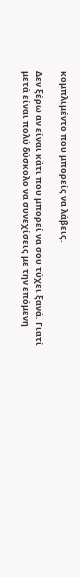κομπλιμέντο που μπορείς να λάβεις.

Δεν ξέρω αν είναι κάτι που μπορεί να σου τύχει ξανά. Γιατί μετά είναι πολύ δύσκολο να συνεχίσεις με την επόμενη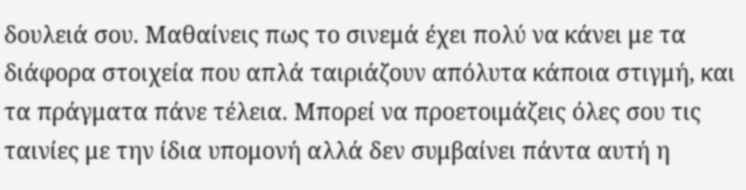δουλειά σου. Μαθαίνεις πως το σινεμά έχει πολύ να κάνει με τα διάφορα στοιχεία που απλά ταιριάζουν απόλυτα κάποια στιγμή, και τα πράγματα πάνε τέλεια. Μπορεί να προετοιμάζεις όλες σου τις ταινίες με την ίδια υπομονή αλλά δεν συμβαίνει πάντα αυτή η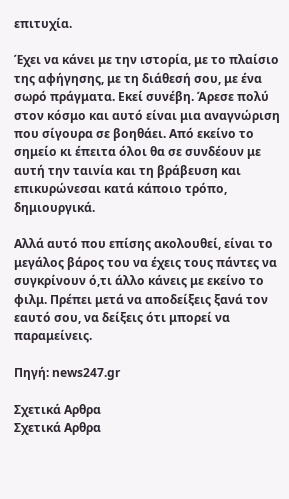επιτυχία.

Έχει να κάνει με την ιστορία, με το πλαίσιο της αφήγησης, με τη διάθεσή σου, με ένα σωρό πράγματα. Εκεί συνέβη. Άρεσε πολύ στον κόσμο και αυτό είναι μια αναγνώριση που σίγουρα σε βοηθάει. Από εκείνο το σημείο κι έπειτα όλοι θα σε συνδέουν με αυτή την ταινία και τη βράβευση και επικυρώνεσαι κατά κάποιο τρόπο, δημιουργικά.

Αλλά αυτό που επίσης ακολουθεί, είναι το μεγάλος βάρος του να έχεις τους πάντες να συγκρίνουν ό,τι άλλο κάνεις με εκείνο το φιλμ. Πρέπει μετά να αποδείξεις ξανά τον εαυτό σου, να δείξεις ότι μπορεί να παραμείνεις.

Πηγή: news247.gr

Σχετικά Αρθρα
Σχετικά Αρθρα